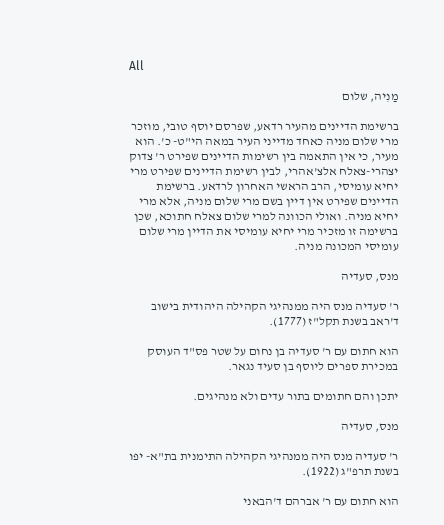All

מַנִיה, שלום

ברשימת הדיינים מהעיר רדאע, שפרסם יוסף טובי, מוזכר מרי שלום מניה כאחד מדייני העיר במאה הי"ט- כ'. הוא מעיר, כי אין התאמה בין רשימות הדיינים שפירט ר' צדוק יצהרי-צאלח אלצ'אהרי, לבין רשימת הדיינים שפירט מרי יחיא עומיסי, הרב הראשי האחרון לרדאע. ברשימת הדיינים שפירט אין דיין בשם מרי שלום מניה, אלא מרי יחיא מניה. ואולי הכוונה למרי שלום צאלח חתוכא, שכן ברשימה זו מזכיר מרי יחיא עומיסי את הדיין מרי שלום עומיסי המכונה מניה.

מנס, סעדיה

ר' סעדיה מנס היה ממנהיגי הקהילה היהודית בישוב ד'ראב בשנת תקל"ז (1777).

הוא חתום עם ר' סעדיה בן נחום על שטר פס"ד העוסק במכירת ספרים ליוסף בן סעיד נגאר.

יתכן והם חתומים בתור עדים ולא מנהיגים.

מנס, סעדיה

ר' סעדיה מנס היה ממנהיגי הקהילה התימנית בת"א- יפו בשנת תרפ"ג (1922).

הוא חתום עם ר' אברהם ד'הבאני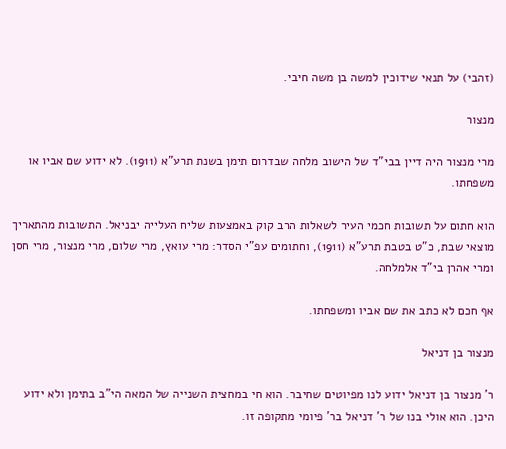(זהבי) על תנאי שידוכין למשה בן משה חיבי.

מנצור

מרי מנצור היה דיין בבי"ד של הישוב מלחה שבדרום תימן בשנת תרע"א (1911). לא ידוע שם אביו או משפחתו.

הוא חתום על תשובות חכמי העיר לשאלות הרב קוק באמצעות שליח העלייה יבניאל. התשובות מהתאריך מוצאי שבת, כ"ט בטבת תרע"א (1911), וחתומים עפ"י הסדר: מרי עואץ, מרי שלום, מרי מנצור, מרי חסן ומרי אהרן בי"ד אלמלחה.

אף חכם לא כתב את שם אביו ומשפחתו.

מנצור בן דניאל

ר' מנצור בן דניאל ידוע לנו מפיוטים שחיבר. הוא חי במחצית השנייה של המאה הי"ב בתימן ולא ידוע היכן. הוא אולי בנו של ר' דניאל בר' פיומי מתקופה זו.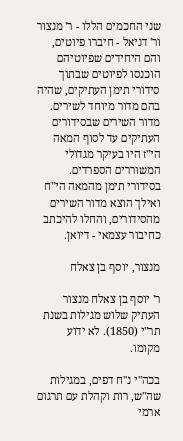שני החכמים הללו - ר' מנצור ור' דניאל - חיברו פיוטים, והם היחידים שפיוטיהם הוכנסו לפיוטים שבתוך סידורי תימן העתיקים, שהיה בהם מדור מיוחד לשירים. מדור השירים שבסידורים העתיקים עד לסוף המאה הי"ז היו בעיקר מגדולי המשוררים הספרדים. בסידורי תימן מהמאה הי"ח ואילך הוצא מדור השירים מהסידורים, והחלו להיכתב כחיבור עצמאי - דיואן.

מנצור, יוסף בן צאלח

ר' יוסף בן צאלח מנצור העתיק שלוש מגילות בשנת תר"י (1850). לא ידוע מקומו.

בכה"י נ"ח דפים, במגילות שה"ש, רות וקהלת עם תרגום ארמי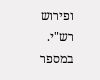ופירוש רש"י. במספר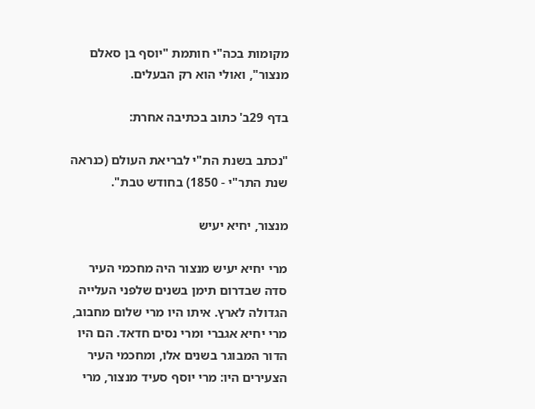מקומות בכה"י חותמת "יוסף בן סאלם מנצור", ואולי הוא רק הבעלים.

בדף 29ב' כתוב בכתיבה אחרת:

"נכתב בשנת הת"י לבריאת העולם (כנראה שנת התר"י - 1850) בחודש טבת".

מנצור, יחיא יעיש

מרי יחיא יעיש מנצור היה מחכמי העיר סדה שבדרום תימן בשנים שלפני העלייה הגדולה לארץ. איתו היו מרי שלום מחבוב, מרי יחיא אגברי ומרי נסים חדאד. הם היו הדור המבוגר בשנים אלו, ומחכמי העיר הצעירים היו: מרי יוסף סעיד מנצור, מרי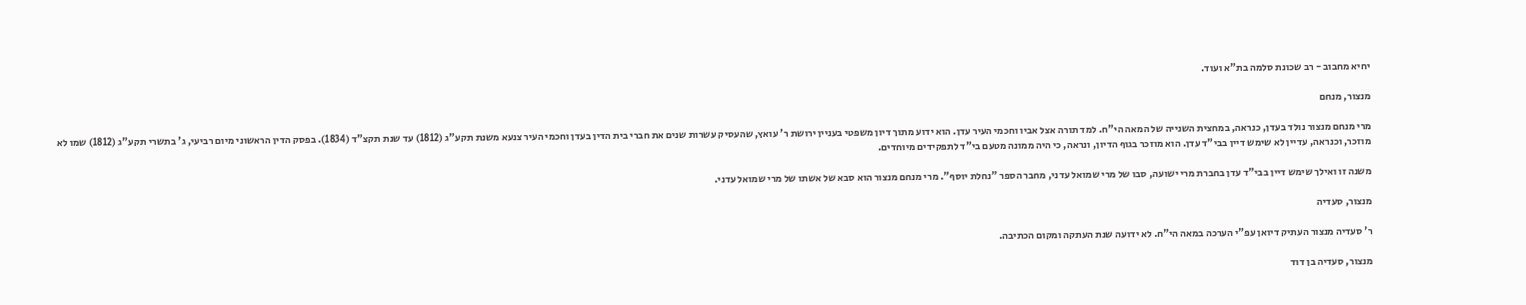יחיא מחבוב - רב שכונת סלמה בת"א ועוד.

מנצור, מנחם

מרי מנחם מנצור נולד בעדן, כנראה, במחצית השנייה של המאה הי"ח. למד תורה אצל אביו וחכמי העיר עדן. הוא ידוע מתוך דיון משפטי בעניין ירושת ר' עואץ, שהעסיק עשרות שנים את חברי בית הדין בעדן וחכמי העיר צנעא משנת תקע"ג (1812) עד שנת תקצ"ד (1834). בפסק הדין הראשוני מיום רביעי, ג' בתשרי תקע"ג (1812) שמו לא מוזכר, וכנראה, עדיין לא שימש דיין בבי"ד עדן. הוא מוזכר בגוף הדיון, ונראה, כי היה ממונה מטעם בי"ד לתפקידים מיוחדים.

משנה זו ואילך שימש דיין בבי"ד עדן בחברת מרי ישועה, סבו של מרי שמואל עדני, מחבר הספר "נחלת יוסף". מרי מנחם מנצור הוא סבא של אשתו של מרי שמואל עדני.

מנצור, סעדיה

ר' סעדיה מנצור העתיק דיואן עפ"י הערכה במאה הי"ח. לא ידועה שנת העתקה ומקום הכתיבה.

מנצור, סעדיה בן דוד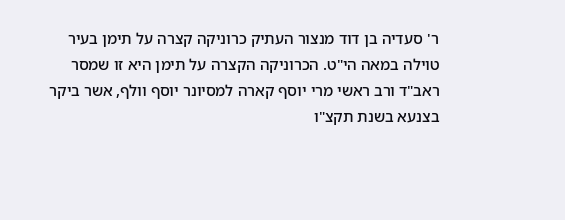ר' סעדיה בן דוד מנצור העתיק כרוניקה קצרה על תימן בעיר טוילה במאה הי"ט. הכרוניקה הקצרה על תימן היא זו שמסר ראב"ד ורב ראשי מרי יוסף קארה למסיונר יוסף וולף, אשר ביקר בצנעא בשנת תקצ"ו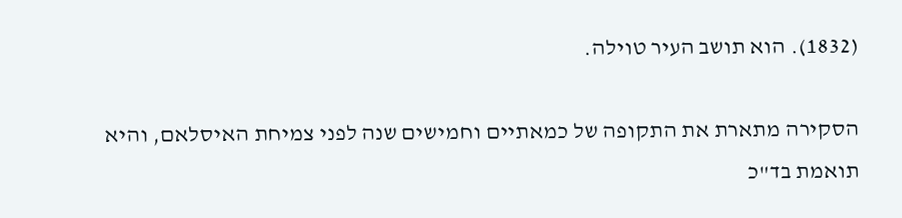(1832). הוא תושב העיר טוילה.

הסקירה מתארת את התקופה של כמאתיים וחמישים שנה לפני צמיחת האיסלאם, והיא תואמת בד"כ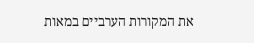את המקורות הערביים במאות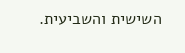השישית והשביעית.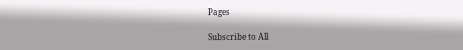Pages

Subscribe to All